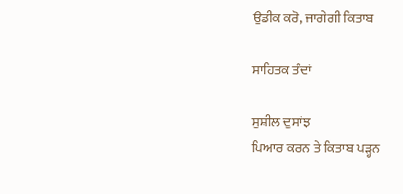ਉਡੀਕ ਕਰੋ, ਜਾਗੇਗੀ ਕਿਤਾਬ

ਸਾਹਿਤਕ ਤੰਦਾਂ

ਸੁਸ਼ੀਲ ਦੁਸਾਂਝ
ਪਿਆਰ ਕਰਨ ਤੇ ਕਿਤਾਬ ਪੜ੍ਹਨ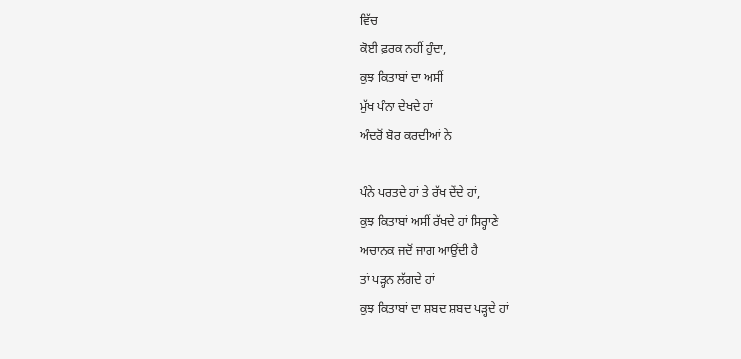ਵਿੱਚ
ਕੋਈ ਫ਼ਰਕ ਨਹੀਂ ਹੁੰਦਾ,
ਕੁਝ ਕਿਤਾਬਾਂ ਦਾ ਅਸੀਂ
ਮੁੱਖ ਪੰਨਾ ਦੇਖਦੇ ਹਾਂ
ਅੰਦਰੋਂ ਬੋਰ ਕਰਦੀਆਂ ਨੇ

ਪੰਨੇ ਪਰਤਦੇ ਹਾਂ ਤੇ ਰੱਖ ਦੇਂਦੇ ਹਾਂ,
ਕੁਝ ਕਿਤਾਬਾਂ ਅਸੀਂ ਰੱਖਦੇ ਹਾਂ ਸਿਰ੍ਹਾਣੇ
ਅਚਾਨਕ ਜਦੋਂ ਜਾਗ ਆਉਂਦੀ ਹੈ
ਤਾਂ ਪੜ੍ਹਨ ਲੱਗਦੇ ਹਾਂ
ਕੁਝ ਕਿਤਾਬਾਂ ਦਾ ਸ਼ਬਦ ਸ਼ਬਦ ਪੜ੍ਹਦੇ ਹਾਂ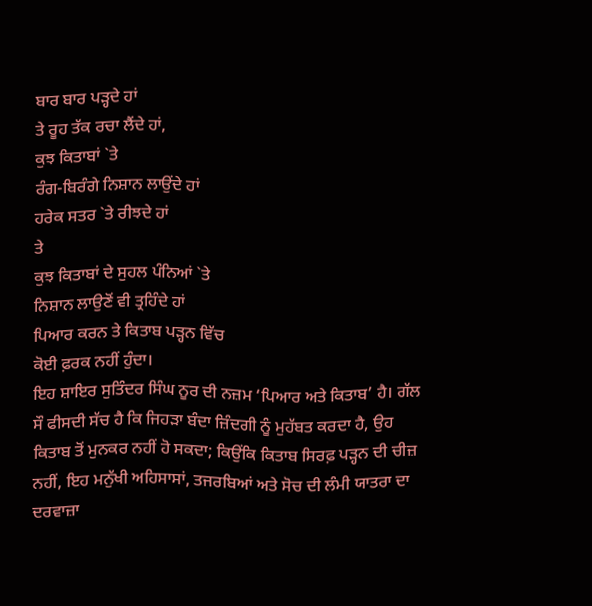ਬਾਰ ਬਾਰ ਪੜ੍ਹਦੇ ਹਾਂ
ਤੇ ਰੂਹ ਤੱਕ ਰਚਾ ਲੈਂਦੇ ਹਾਂ,
ਕੁਝ ਕਿਤਾਬਾਂ `ਤੇ
ਰੰਗ-ਬਿਰੰਗੇ ਨਿਸ਼ਾਨ ਲਾਉਂਦੇ ਹਾਂ
ਹਰੇਕ ਸਤਰ `ਤੇ ਰੀਝਦੇ ਹਾਂ
ਤੇ
ਕੁਝ ਕਿਤਾਬਾਂ ਦੇ ਸੁਹਲ ਪੰਨਿਆਂ `ਤੇ
ਨਿਸ਼ਾਨ ਲਾਉਣੋਂ ਵੀ ਤ੍ਰਹਿੰਦੇ ਹਾਂ
ਪਿਆਰ ਕਰਨ ਤੇ ਕਿਤਾਬ ਪੜ੍ਹਨ ਵਿੱਚ
ਕੋਈ ਫ਼ਰਕ ਨਹੀਂ ਹੁੰਦਾ।
ਇਹ ਸ਼ਾਇਰ ਸੁਤਿੰਦਰ ਸਿੰਘ ਨੂਰ ਦੀ ਨਜ਼ਮ ‘ਪਿਆਰ ਅਤੇ ਕਿਤਾਬ’ ਹੈ। ਗੱਲ ਸੌ ਫੀਸਦੀ ਸੱਚ ਹੈ ਕਿ ਜਿਹੜਾ ਬੰਦਾ ਜ਼ਿੰਦਗੀ ਨੂੰ ਮੁਹੱਬਤ ਕਰਦਾ ਹੈ, ਉਹ ਕਿਤਾਬ ਤੋਂ ਮੁਨਕਰ ਨਹੀਂ ਹੋ ਸਕਦਾ; ਕਿਉਂਕਿ ਕਿਤਾਬ ਸਿਰਫ਼ ਪੜ੍ਹਨ ਦੀ ਚੀਜ਼ ਨਹੀਂ, ਇਹ ਮਨੁੱਖੀ ਅਹਿਸਾਸਾਂ, ਤਜਰਬਿਆਂ ਅਤੇ ਸੋਚ ਦੀ ਲੰਮੀ ਯਾਤਰਾ ਦਾ ਦਰਵਾਜ਼ਾ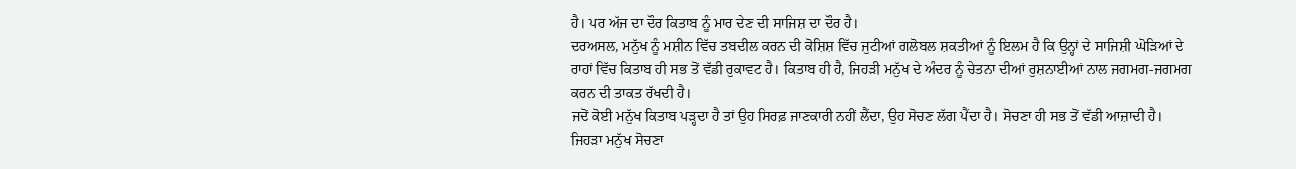ਹੈ। ਪਰ ਅੱਜ ਦਾ ਦੌਰ ਕਿਤਾਬ ਨੂੰ ਮਾਰ ਦੇਣ ਦੀ ਸਾਜਿਸ਼ ਦਾ ਦੌਰ ਹੈ।
ਦਰਅਸਲ, ਮਨੁੱਖ ਨੂੰ ਮਸ਼ੀਨ ਵਿੱਚ ਤਬਦੀਲ ਕਰਨ ਦੀ ਕੋਸ਼ਿਸ਼ ਵਿੱਚ ਜੁਟੀਆਂ ਗਲੋਬਲ ਸ਼ਕਤੀਆਂ ਨੂੰ ਇਲਮ ਹੈ ਕਿ ਉਨ੍ਹਾਂ ਦੇ ਸਾਜਿਸ਼ੀ ਘੋੜਿਆਂ ਦੇ ਰਾਹਾਂ ਵਿੱਚ ਕਿਤਾਬ ਹੀ ਸਭ ਤੋਂ ਵੱਡੀ ਰੁਕਾਵਟ ਹੈ। ਕਿਤਾਬ ਹੀ ਹੈ, ਜਿਹੜੀ ਮਨੁੱਖ ਦੇ ਅੰਦਰ ਨੂੰ ਚੇਤਨਾ ਦੀਆਂ ਰੁਸ਼ਨਾਈਆਂ ਨਾਲ ਜਗਮਗ-ਜਗਮਗ ਕਰਨ ਦੀ ਤਾਕਤ ਰੱਖਦੀ ਹੈ।
ਜਦੋਂ ਕੋਈ ਮਨੁੱਖ ਕਿਤਾਬ ਪੜ੍ਹਦਾ ਹੈ ਤਾਂ ਉਹ ਸਿਰਫ਼ ਜਾਣਕਾਰੀ ਨਹੀਂ ਲੈਂਦਾ, ਉਹ ਸੋਚਣ ਲੱਗ ਪੈਂਦਾ ਹੈ। ਸੋਚਣਾ ਹੀ ਸਭ ਤੋਂ ਵੱਡੀ ਆਜ਼ਾਦੀ ਹੈ। ਜਿਹੜਾ ਮਨੁੱਖ ਸੋਚਣਾ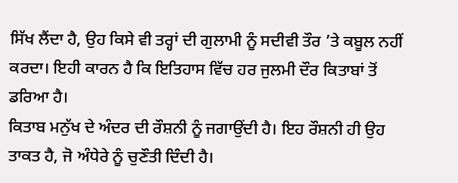ਸਿੱਖ ਲੈਂਦਾ ਹੈ, ਉਹ ਕਿਸੇ ਵੀ ਤਰ੍ਹਾਂ ਦੀ ਗੁਲਾਮੀ ਨੂੰ ਸਦੀਵੀ ਤੌਰ ’ਤੇ ਕਬੂਲ ਨਹੀਂ ਕਰਦਾ। ਇਹੀ ਕਾਰਨ ਹੈ ਕਿ ਇਤਿਹਾਸ ਵਿੱਚ ਹਰ ਜੁਲਮੀ ਦੌਰ ਕਿਤਾਬਾਂ ਤੋਂ ਡਰਿਆ ਹੈ।
ਕਿਤਾਬ ਮਨੁੱਖ ਦੇ ਅੰਦਰ ਦੀ ਰੌਸ਼ਨੀ ਨੂੰ ਜਗਾਉਂਦੀ ਹੈ। ਇਹ ਰੌਸ਼ਨੀ ਹੀ ਉਹ ਤਾਕਤ ਹੈ, ਜੋ ਅੰਧੇਰੇ ਨੂੰ ਚੁਣੌਤੀ ਦਿੰਦੀ ਹੈ।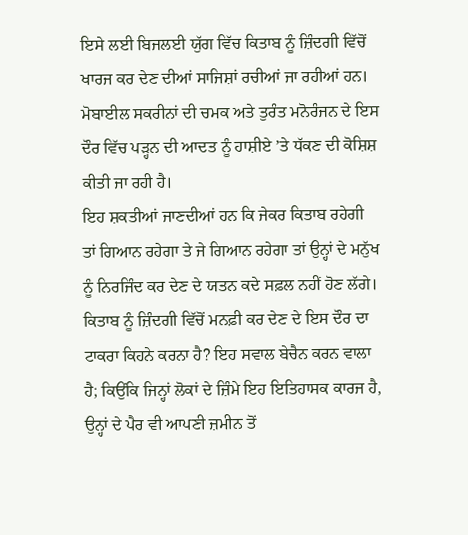ਇਸੇ ਲਈ ਬਿਜਲਈ ਯੁੱਗ ਵਿੱਚ ਕਿਤਾਬ ਨੂੰ ਜ਼ਿੰਦਗੀ ਵਿੱਚੋਂ ਖਾਰਜ ਕਰ ਦੇਣ ਦੀਆਂ ਸਾਜਿਸ਼ਾਂ ਰਚੀਆਂ ਜਾ ਰਹੀਆਂ ਹਨ। ਮੋਬਾਈਲ ਸਕਰੀਨਾਂ ਦੀ ਚਮਕ ਅਤੇ ਤੁਰੰਤ ਮਨੋਰੰਜਨ ਦੇ ਇਸ ਦੌਰ ਵਿੱਚ ਪੜ੍ਹਨ ਦੀ ਆਦਤ ਨੂੰ ਹਾਸ਼ੀਏ ’ਤੇ ਧੱਕਣ ਦੀ ਕੋਸ਼ਿਸ਼ ਕੀਤੀ ਜਾ ਰਹੀ ਹੈ।
ਇਹ ਸ਼ਕਤੀਆਂ ਜਾਣਦੀਆਂ ਹਨ ਕਿ ਜੇਕਰ ਕਿਤਾਬ ਰਹੇਗੀ ਤਾਂ ਗਿਆਨ ਰਹੇਗਾ ਤੇ ਜੇ ਗਿਆਨ ਰਹੇਗਾ ਤਾਂ ਉਨ੍ਹਾਂ ਦੇ ਮਨੁੱਖ ਨੂੰ ਨਿਰਜਿੰਦ ਕਰ ਦੇਣ ਦੇ ਯਤਨ ਕਦੇ ਸਫ਼ਲ ਨਹੀਂ ਹੋਣ ਲੱਗੇ।
ਕਿਤਾਬ ਨੂੰ ਜ਼ਿੰਦਗੀ ਵਿੱਚੋਂ ਮਨਫ਼ੀ ਕਰ ਦੇਣ ਦੇ ਇਸ ਦੌਰ ਦਾ ਟਾਕਰਾ ਕਿਹਨੇ ਕਰਨਾ ਹੈ? ਇਹ ਸਵਾਲ ਬੇਚੈਨ ਕਰਨ ਵਾਲਾ ਹੈ; ਕਿਉਂਕਿ ਜਿਨ੍ਹਾਂ ਲੋਕਾਂ ਦੇ ਜ਼ਿੰਮੇ ਇਹ ਇਤਿਹਾਸਕ ਕਾਰਜ ਹੈ, ਉਨ੍ਹਾਂ ਦੇ ਪੈਰ ਵੀ ਆਪਣੀ ਜ਼ਮੀਨ ਤੋਂ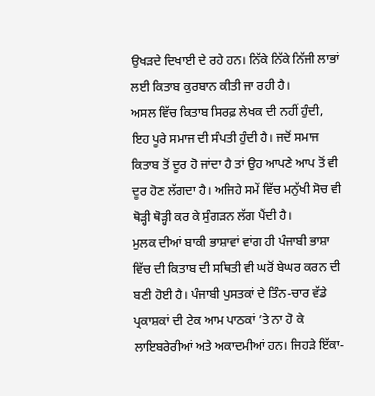ਉਖੜਦੇ ਦਿਖਾਈ ਦੇ ਰਹੇ ਹਨ। ਨਿੱਕੇ ਨਿੱਕੇ ਨਿੱਜੀ ਲਾਭਾਂ ਲਈ ਕਿਤਾਬ ਕੁਰਬਾਨ ਕੀਤੀ ਜਾ ਰਹੀ ਹੈ।
ਅਸਲ ਵਿੱਚ ਕਿਤਾਬ ਸਿਰਫ਼ ਲੇਖਕ ਦੀ ਨਹੀਂ ਹੁੰਦੀ, ਇਹ ਪੂਰੇ ਸਮਾਜ ਦੀ ਸੰਪਤੀ ਹੁੰਦੀ ਹੈ। ਜਦੋਂ ਸਮਾਜ ਕਿਤਾਬ ਤੋਂ ਦੂਰ ਹੋ ਜਾਂਦਾ ਹੈ ਤਾਂ ਉਹ ਆਪਣੇ ਆਪ ਤੋਂ ਵੀ ਦੂਰ ਹੋਣ ਲੱਗਦਾ ਹੈ। ਅਜਿਹੇ ਸਮੇਂ ਵਿੱਚ ਮਨੁੱਖੀ ਸੋਚ ਵੀ ਥੋੜ੍ਹੀ ਥੋੜ੍ਹੀ ਕਰ ਕੇ ਸੁੰਗੜਨ ਲੱਗ ਪੈਂਦੀ ਹੈ।
ਮੁਲਕ ਦੀਆਂ ਬਾਕੀ ਭਾਸ਼ਾਵਾਂ ਵਾਂਗ ਹੀ ਪੰਜਾਬੀ ਭਾਸ਼ਾ ਵਿੱਚ ਦੀ ਕਿਤਾਬ ਦੀ ਸਥਿਤੀ ਵੀ ਘਰੋਂ ਬੇਘਰ ਕਰਨ ਦੀ ਬਣੀ ਹੋਈ ਹੈ। ਪੰਜਾਬੀ ਪੁਸਤਕਾਂ ਦੇ ਤਿੰਨ-ਚਾਰ ਵੱਡੇ ਪ੍ਰਕਾਸ਼ਕਾਂ ਦੀ ਟੇਕ ਆਮ ਪਾਠਕਾਂ ’ਤੇ ਨਾ ਹੋ ਕੇ ਲਾਇਬਰੇਰੀਆਂ ਅਤੇ ਅਕਾਦਮੀਆਂ ਹਨ। ਜਿਹੜੇ ਇੱਕਾ-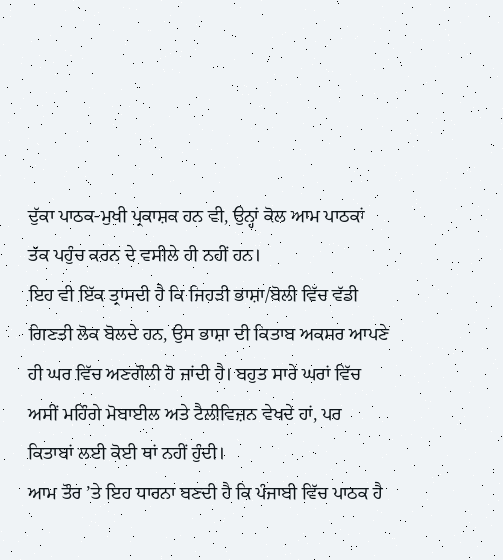ਦੁੱਕਾ ਪਾਠਕ-ਮੁਖੀ ਪ੍ਰਕਾਸ਼ਕ ਹਨ ਵੀ, ਉਨ੍ਹਾਂ ਕੋਲ ਆਮ ਪਾਠਕਾਂ ਤੱਕ ਪਹੁੰਚ ਕਰਨ ਦੇ ਵਸੀਲੇ ਹੀ ਨਹੀਂ ਹਨ।
ਇਹ ਵੀ ਇੱਕ ਤ੍ਰਾਸਦੀ ਹੈ ਕਿ ਜਿਹੜੀ ਭਾਸ਼ਾ/ਬੋਲੀ ਵਿੱਚ ਵੱਡੀ ਗਿਣਤੀ ਲੋਕ ਬੋਲਦੇ ਹਨ, ਉਸ ਭਾਸ਼ਾ ਦੀ ਕਿਤਾਬ ਅਕਸਰ ਆਪਣੇ ਹੀ ਘਰ ਵਿੱਚ ਅਣਗੌਲੀ ਹੋ ਜਾਂਦੀ ਹੈ। ਬਹੁਤ ਸਾਰੇ ਘਰਾਂ ਵਿੱਚ ਅਸੀਂ ਮਹਿੰਗੇ ਮੋਬਾਈਲ ਅਤੇ ਟੈਲੀਵਿਜ਼ਨ ਵੇਖਦੇ ਹਾਂ, ਪਰ ਕਿਤਾਬਾਂ ਲਈ ਕੋਈ ਥਾਂ ਨਹੀਂ ਹੁੰਦੀ।
ਆਮ ਤੌਰ ’ਤੇ ਇਹ ਧਾਰਨਾ ਬਣਦੀ ਹੈ ਕਿ ਪੰਜਾਬੀ ਵਿੱਚ ਪਾਠਕ ਹੈ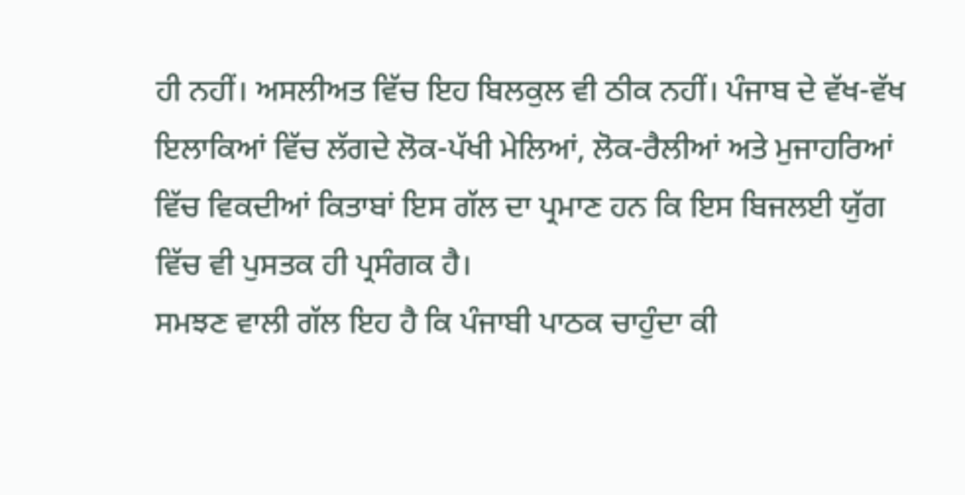ਹੀ ਨਹੀਂ। ਅਸਲੀਅਤ ਵਿੱਚ ਇਹ ਬਿਲਕੁਲ ਵੀ ਠੀਕ ਨਹੀਂ। ਪੰਜਾਬ ਦੇ ਵੱਖ-ਵੱਖ ਇਲਾਕਿਆਂ ਵਿੱਚ ਲੱਗਦੇ ਲੋਕ-ਪੱਖੀ ਮੇਲਿਆਂ, ਲੋਕ-ਰੈਲੀਆਂ ਅਤੇ ਮੁਜਾਹਰਿਆਂ ਵਿੱਚ ਵਿਕਦੀਆਂ ਕਿਤਾਬਾਂ ਇਸ ਗੱਲ ਦਾ ਪ੍ਰਮਾਣ ਹਨ ਕਿ ਇਸ ਬਿਜਲਈ ਯੁੱਗ ਵਿੱਚ ਵੀ ਪੁਸਤਕ ਹੀ ਪ੍ਰਸੰਗਕ ਹੈ।
ਸਮਝਣ ਵਾਲੀ ਗੱਲ ਇਹ ਹੈ ਕਿ ਪੰਜਾਬੀ ਪਾਠਕ ਚਾਹੁੰਦਾ ਕੀ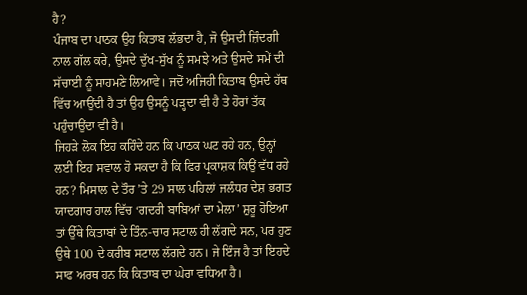ਹੈ?
ਪੰਜਾਬ ਦਾ ਪਾਠਕ ਉਹ ਕਿਤਾਬ ਲੱਭਦਾ ਹੈ, ਜੋ ਉਸਦੀ ਜ਼ਿੰਦਗੀ ਨਾਲ ਗੱਲ ਕਰੇ, ਉਸਦੇ ਦੁੱਖ-ਸੁੱਖ ਨੂੰ ਸਮਝੇ ਅਤੇ ਉਸਦੇ ਸਮੇਂ ਦੀ ਸੱਚਾਈ ਨੂੰ ਸਾਹਮਣੇ ਲਿਆਵੇ। ਜਦੋਂ ਅਜਿਹੀ ਕਿਤਾਬ ਉਸਦੇ ਹੱਥ ਵਿੱਚ ਆਉਂਦੀ ਹੈ ਤਾਂ ਉਹ ਉਸਨੂੰ ਪੜ੍ਹਦਾ ਵੀ ਹੈ ਤੇ ਹੋਰਾਂ ਤੱਕ ਪਹੁੰਚਾਉਂਦਾ ਵੀ ਹੈ।
ਜਿਹੜੇ ਲੋਕ ਇਹ ਕਹਿੰਦੇ ਹਨ ਕਿ ਪਾਠਕ ਘਟ ਰਹੇ ਹਨ, ਉਨ੍ਹਾਂ ਲਈ ਇਹ ਸਵਾਲ ਹੋ ਸਕਦਾ ਹੈ ਕਿ ਫਿਰ ਪ੍ਰਕਾਸ਼ਕ ਕਿਉਂ ਵੱਧ ਰਹੇ ਹਨ? ਮਿਸਾਲ ਦੇ ਤੌਰ ’ਤੇ 29 ਸਾਲ ਪਹਿਲਾਂ ਜਲੰਧਰ ਦੇਸ਼ ਭਗਤ ਯਾਦਗਾਰ ਹਾਲ ਵਿੱਚ ‘ਗਦਰੀ ਬਾਬਿਆਂ ਦਾ ਮੇਲਾ’ ਸ਼ੁਰੂ ਹੋਇਆ ਤਾਂ ਉੱਥੇ ਕਿਤਾਬਾਂ ਦੇ ਤਿੰਨ-ਚਾਰ ਸਟਾਲ ਹੀ ਲੱਗਦੇ ਸਨ, ਪਰ ਹੁਣ ਉਥੇ 100 ਦੇ ਕਰੀਬ ਸਟਾਲ ਲੱਗਦੇ ਹਨ। ਜੇ ਇੰਜ ਹੈ ਤਾਂ ਇਹਦੇ ਸਾਫ ਅਰਥ ਹਨ ਕਿ ਕਿਤਾਬ ਦਾ ਘੇਰਾ ਵਧਿਆ ਹੈ।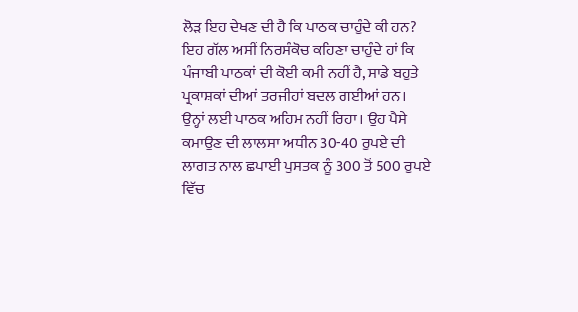ਲੋੜ ਇਹ ਦੇਖਣ ਦੀ ਹੈ ਕਿ ਪਾਠਕ ਚਾਹੁੰਦੇ ਕੀ ਹਨ? ਇਹ ਗੱਲ ਅਸੀਂ ਨਿਰਸੰਕੋਚ ਕਹਿਣਾ ਚਾਹੁੰਦੇ ਹਾਂ ਕਿ ਪੰਜਾਬੀ ਪਾਠਕਾਂ ਦੀ ਕੋਈ ਕਮੀ ਨਹੀਂ ਹੈ, ਸਾਡੇ ਬਹੁਤੇ ਪ੍ਰਕਾਸ਼ਕਾਂ ਦੀਆਂ ਤਰਜੀਹਾਂ ਬਦਲ ਗਈਆਂ ਹਨ। ਉਨ੍ਹਾਂ ਲਈ ਪਾਠਕ ਅਹਿਮ ਨਹੀਂ ਰਿਹਾ। ਉਹ ਪੈਸੇ ਕਮਾਉਣ ਦੀ ਲਾਲਸਾ ਅਧੀਨ 30-40 ਰੁਪਏ ਦੀ ਲਾਗਤ ਨਾਲ ਛਪਾਈ ਪੁਸਤਕ ਨੂੰ 300 ਤੋਂ 500 ਰੁਪਏ ਵਿੱਚ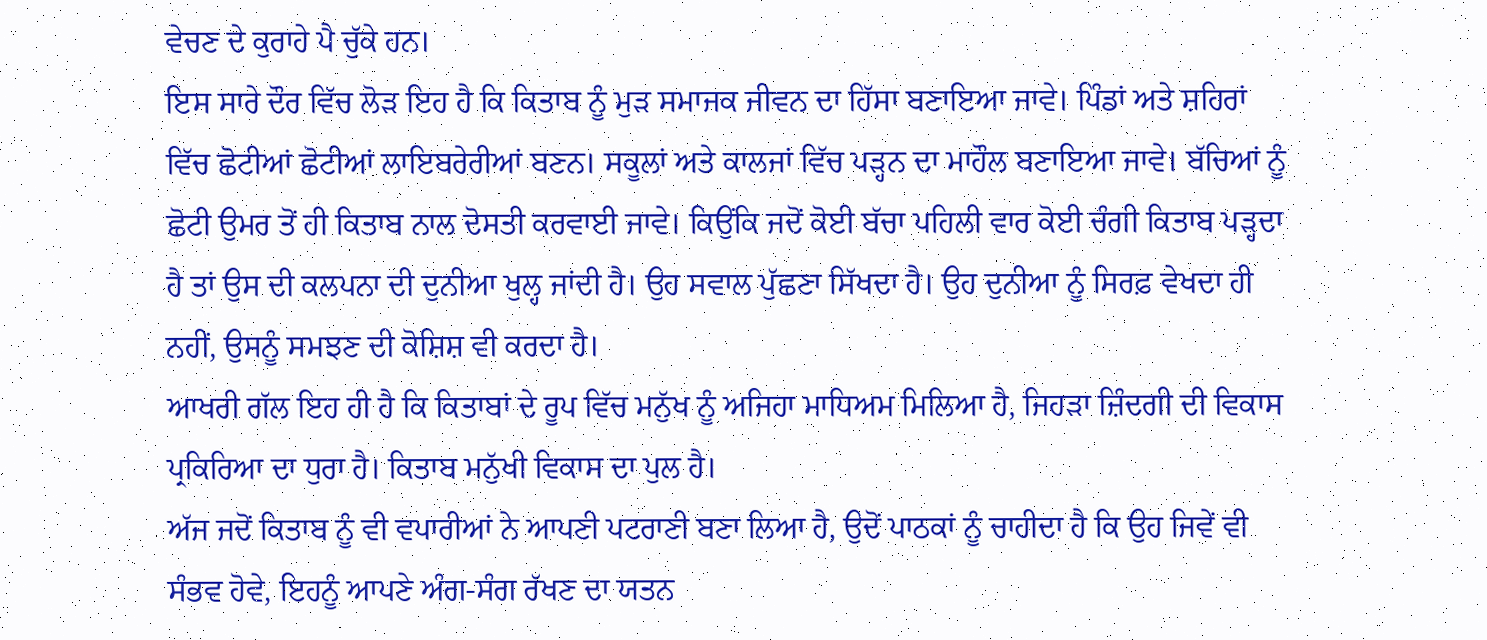ਵੇਚਣ ਦੇ ਕੁਰਾਹੇ ਪੈ ਚੁੱਕੇ ਹਨ।
ਇਸ ਸਾਰੇ ਦੌਰ ਵਿੱਚ ਲੋੜ ਇਹ ਹੈ ਕਿ ਕਿਤਾਬ ਨੂੰ ਮੁੜ ਸਮਾਜਕ ਜੀਵਨ ਦਾ ਹਿੱਸਾ ਬਣਾਇਆ ਜਾਵੇ। ਪਿੰਡਾਂ ਅਤੇ ਸ਼ਹਿਰਾਂ ਵਿੱਚ ਛੋਟੀਆਂ ਛੋਟੀਆਂ ਲਾਇਬਰੇਰੀਆਂ ਬਣਨ। ਸਕੂਲਾਂ ਅਤੇ ਕਾਲਜਾਂ ਵਿੱਚ ਪੜ੍ਹਨ ਦਾ ਮਾਹੌਲ ਬਣਾਇਆ ਜਾਵੇ। ਬੱਚਿਆਂ ਨੂੰ ਛੋਟੀ ਉਮਰ ਤੋਂ ਹੀ ਕਿਤਾਬ ਨਾਲ ਦੋਸਤੀ ਕਰਵਾਈ ਜਾਵੇ। ਕਿਉਂਕਿ ਜਦੋਂ ਕੋਈ ਬੱਚਾ ਪਹਿਲੀ ਵਾਰ ਕੋਈ ਚੰਗੀ ਕਿਤਾਬ ਪੜ੍ਹਦਾ ਹੈ ਤਾਂ ਉਸ ਦੀ ਕਲਪਨਾ ਦੀ ਦੁਨੀਆ ਖੁਲ੍ਹ ਜਾਂਦੀ ਹੈ। ਉਹ ਸਵਾਲ ਪੁੱਛਣਾ ਸਿੱਖਦਾ ਹੈ। ਉਹ ਦੁਨੀਆ ਨੂੰ ਸਿਰਫ਼ ਵੇਖਦਾ ਹੀ ਨਹੀਂ, ਉਸਨੂੰ ਸਮਝਣ ਦੀ ਕੋਸ਼ਿਸ਼ ਵੀ ਕਰਦਾ ਹੈ।
ਆਖਰੀ ਗੱਲ ਇਹ ਹੀ ਹੈ ਕਿ ਕਿਤਾਬਾਂ ਦੇ ਰੂਪ ਵਿੱਚ ਮਨੁੱਖ ਨੂੰ ਅਜਿਹਾ ਮਾਧਿਅਮ ਮਿਲਿਆ ਹੈ, ਜਿਹੜਾ ਜ਼ਿੰਦਗੀ ਦੀ ਵਿਕਾਸ ਪ੍ਰਕਿਰਿਆ ਦਾ ਧੁਰਾ ਹੈ। ਕਿਤਾਬ ਮਨੁੱਖੀ ਵਿਕਾਸ ਦਾ ਪੁਲ ਹੈ।
ਅੱਜ ਜਦੋਂ ਕਿਤਾਬ ਨੂੰ ਵੀ ਵਪਾਰੀਆਂ ਨੇ ਆਪਣੀ ਪਟਰਾਣੀ ਬਣਾ ਲਿਆ ਹੈ, ਉਦੋਂ ਪਾਠਕਾਂ ਨੂੰ ਚਾਹੀਦਾ ਹੈ ਕਿ ਉਹ ਜਿਵੇਂ ਵੀ ਸੰਭਵ ਹੋਵੇ, ਇਹਨੂੰ ਆਪਣੇ ਅੰਗ-ਸੰਗ ਰੱਖਣ ਦਾ ਯਤਨ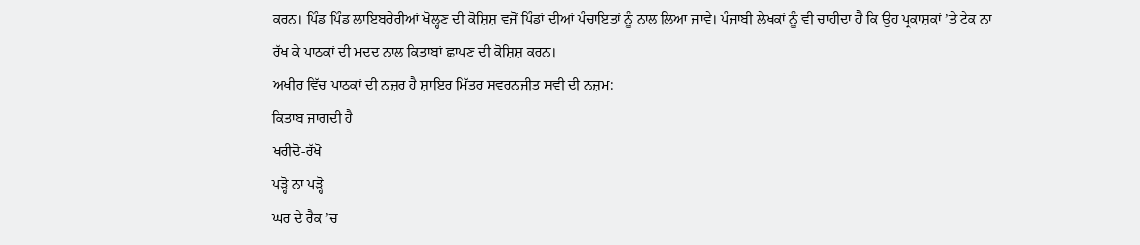ਕਰਨ। ਪਿੰਡ ਪਿੰਡ ਲਾਇਬਰੇਰੀਆਂ ਖੋਲ੍ਹਣ ਦੀ ਕੋਸ਼ਿਸ਼ ਵਜੋਂ ਪਿੰਡਾਂ ਦੀਆਂ ਪੰਚਾਇਤਾਂ ਨੂੰ ਨਾਲ ਲਿਆ ਜਾਵੇ। ਪੰਜਾਬੀ ਲੇਖਕਾਂ ਨੂੰ ਵੀ ਚਾਹੀਦਾ ਹੈ ਕਿ ਉਹ ਪ੍ਰਕਾਸ਼ਕਾਂ ’ਤੇ ਟੇਕ ਨਾ ਰੱਖ ਕੇ ਪਾਠਕਾਂ ਦੀ ਮਦਦ ਨਾਲ ਕਿਤਾਬਾਂ ਛਾਪਣ ਦੀ ਕੋਸ਼ਿਸ਼ ਕਰਨ।
ਅਖੀਰ ਵਿੱਚ ਪਾਠਕਾਂ ਦੀ ਨਜ਼ਰ ਹੈ ਸ਼ਾਇਰ ਮਿੱਤਰ ਸਵਰਨਜੀਤ ਸਵੀ ਦੀ ਨਜ਼ਮ:
ਕਿਤਾਬ ਜਾਗਦੀ ਹੈ
ਖਰੀਦੋ-ਰੱਖੋ
ਪੜ੍ਹੋ ਨਾ ਪੜ੍ਹੋ
ਘਰ ਦੇ ਰੈਕ ’ਚ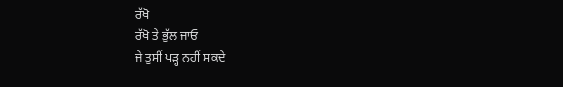ਰੱਖੋ
ਰੱਖੋ ਤੇ ਭੁੱਲ ਜਾਓ
ਜੇ ਤੁਸੀਂ ਪੜ੍ਹ ਨਹੀਂ ਸਕਦੇ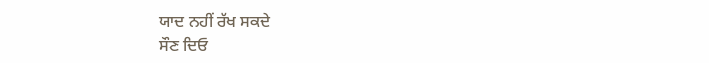ਯਾਦ ਨਹੀਂ ਰੱਖ ਸਕਦੇ
ਸੌਣ ਦਿਓ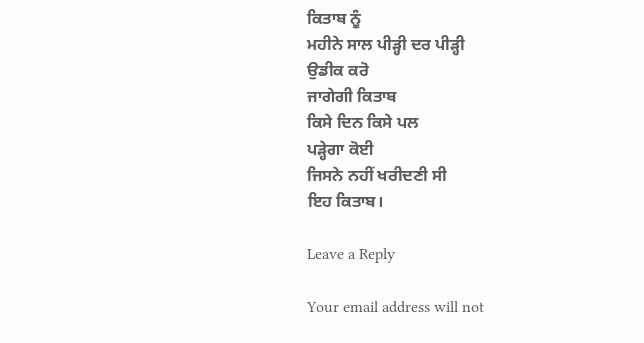ਕਿਤਾਬ ਨੂੰ
ਮਹੀਨੇ ਸਾਲ ਪੀੜ੍ਹੀ ਦਰ ਪੀੜ੍ਹੀ
ਉਡੀਕ ਕਰੋ
ਜਾਗੇਗੀ ਕਿਤਾਬ
ਕਿਸੇ ਦਿਨ ਕਿਸੇ ਪਲ
ਪੜ੍ਹੇਗਾ ਕੋਈ
ਜਿਸਨੇ ਨਹੀਂ ਖਰੀਦਣੀ ਸੀ
ਇਹ ਕਿਤਾਬ।

Leave a Reply

Your email address will not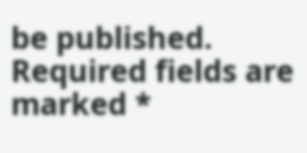be published. Required fields are marked *